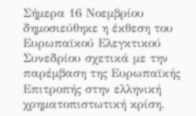Σήμερα 16 Νοεμβρίου δημοσιεύθηκε η έκθεση του Ευρωπαϊκού Ελεγκτικού Συνεδρίου σχετικά με την παρέμβαση της Ευρωπαϊκής Επιτροπής στην ελληνική χρηματοπιστωτική κρίση.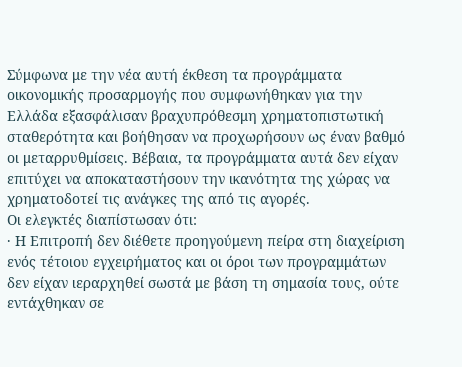Σύμφωνα με την νέα αυτή έκθεση τα προγράμματα οικονομικής προσαρμογής που συμφωνήθηκαν για την Ελλάδα εξασφάλισαν βραχυπρόθεσμη χρηματοπιστωτική σταθερότητα και βοήθησαν να προχωρήσουν ως έναν βαθμό οι μεταρρυθμίσεις. Βέβαια, τα προγράμματα αυτά δεν είχαν επιτύχει να αποκαταστήσουν την ικανότητα της χώρας να χρηματοδοτεί τις ανάγκες της από τις αγορές.
Οι ελεγκτές διαπίστωσαν ότι:
· Η Επιτροπή δεν διέθετε προηγούμενη πείρα στη διαχείριση ενός τέτοιου εγχειρήματος και οι όροι των προγραμμάτων δεν είχαν ιεραρχηθεί σωστά με βάση τη σημασία τους, ούτε εντάχθηκαν σε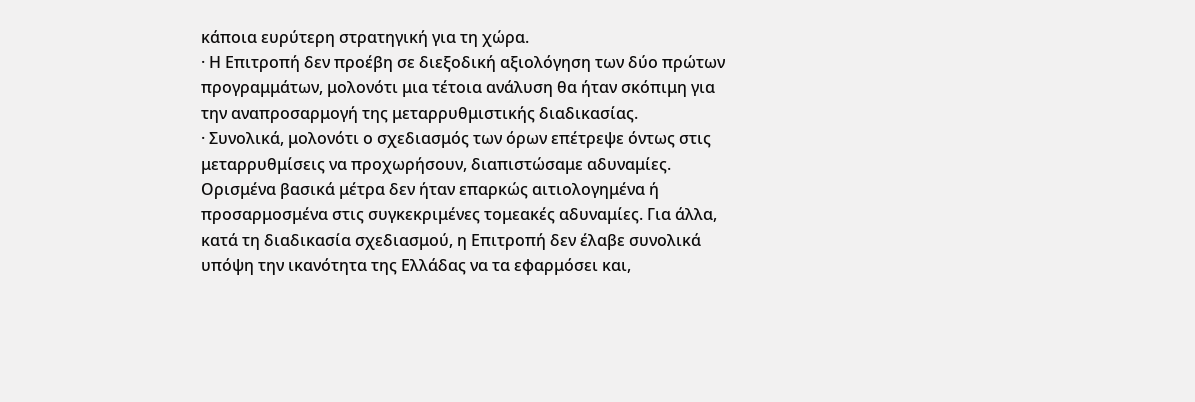κάποια ευρύτερη στρατηγική για τη χώρα.
· Η Επιτροπή δεν προέβη σε διεξοδική αξιολόγηση των δύο πρώτων προγραμμάτων, μολονότι μια τέτοια ανάλυση θα ήταν σκόπιμη για την αναπροσαρμογή της μεταρρυθμιστικής διαδικασίας.
· Συνολικά, μολονότι ο σχεδιασμός των όρων επέτρεψε όντως στις μεταρρυθμίσεις να προχωρήσουν, διαπιστώσαμε αδυναμίες. Ορισμένα βασικά μέτρα δεν ήταν επαρκώς αιτιολογημένα ή προσαρμοσμένα στις συγκεκριμένες τομεακές αδυναμίες. Για άλλα, κατά τη διαδικασία σχεδιασμού, η Επιτροπή δεν έλαβε συνολικά υπόψη την ικανότητα της Ελλάδας να τα εφαρμόσει και,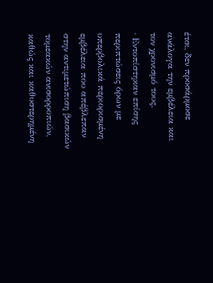έτσι, δεν προσάρμοσε ανάλογα την εμβέλεια και τον χρονισμό τους.
· Εντοπίστηκαν επίσης περιπτώσεις όρων με υπερβολικά περιορισμένη εμβέλεια που απέβλεπαν στην αντιμετώπιση βασικών τομεακών ανισορροπιών, καθώς και καθυστερημένη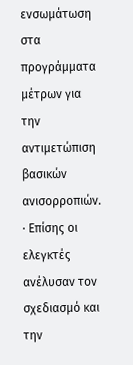ενσωμάτωση στα προγράμματα μέτρων για την αντιμετώπιση βασικών ανισορροπιών.
· Επίσης οι ελεγκτές ανέλυσαν τον σχεδιασμό και την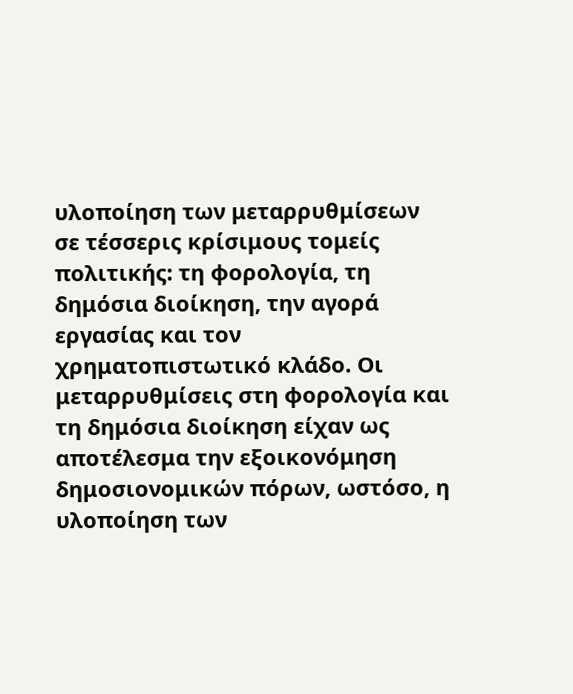υλοποίηση των μεταρρυθμίσεων σε τέσσερις κρίσιμους τομείς πολιτικής: τη φορολογία, τη δημόσια διοίκηση, την αγορά εργασίας και τον χρηματοπιστωτικό κλάδο. Οι μεταρρυθμίσεις στη φορολογία και τη δημόσια διοίκηση είχαν ως αποτέλεσμα την εξοικονόμηση δημοσιονομικών πόρων, ωστόσο, η υλοποίηση των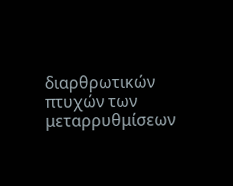διαρθρωτικών πτυχών των μεταρρυθμίσεων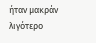ήταν μακράν λιγότερο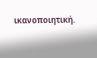ικανοποιητική.